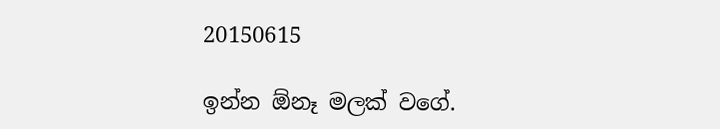20150615

ඉන්න ඕනෑ මලක් වගේ.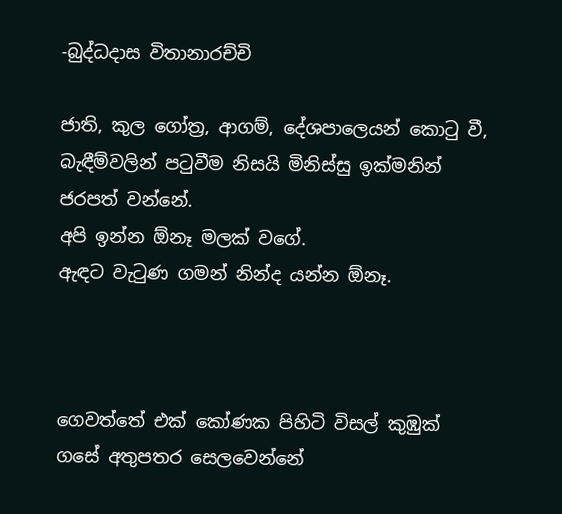-බුද්ධදාස විතානාරච්චි

ජාති, කුල ගෝත්‍ර, ආගම්, දේශපාලෙයන් කොටු වී,
බැඳීම්වලින් පටුවීම නිසයි මිනිස්සු ඉක්මනින් ජරපත් වන්නේ.
අපි ඉන්න ඕනෑ මලක් වගේ.
ඇඳට වැටුණ ගමන් නින්ද යන්න ඕනෑ.



ගෙවත්තේ එක් කෝණක පිහිටි විසල් කුඹුක් ගසේ අතුපතර සෙලවෙන්නේ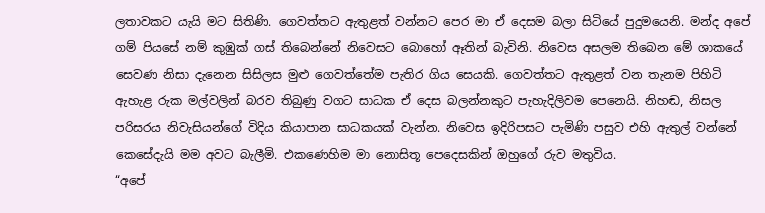ලතාවකට යැයි මට සිතිණි. ගෙවත්තට ඇතුළත් වන්නට පෙර මා ඒ දෙසම බලා සිටියේ පුදුමයෙනි. මන්ද අපේ ගම් පියසේ නම් කුඹුක් ගස් තිබෙන්නේ නිවෙසට බොහෝ ඈතින් බැවිනි. නිවෙස අසලම තිබෙන මේ ශාකයේ සෙවණ නිසා දැනෙන සිසිලස මුළු ගෙවත්තේම පැතිර ගිය සෙයකි. ගෙවත්තට ඇතුළත් වන තැනම පිහිටි ඇහැළ රුක මල්වලින් බරව තිබුණු වගට සාධක ඒ දෙස බලන්නකුට පැහැදිලිවම පෙනෙයි. නිහඬ, නිසල පරිසරය නිවැසියන්ගේ විදිය කියාපාන සාධකයක් වැන්න. නිවෙස ඉදිරිපසට පැමිණි පසුව එහි ඇතුල් වන්නේ කෙසේදැයි මම අවට බැලීමි. එකණෙහිම මා නොසිතූ පෙදෙසකින් ඔහුගේ රුව මතුවිය.
“අපේ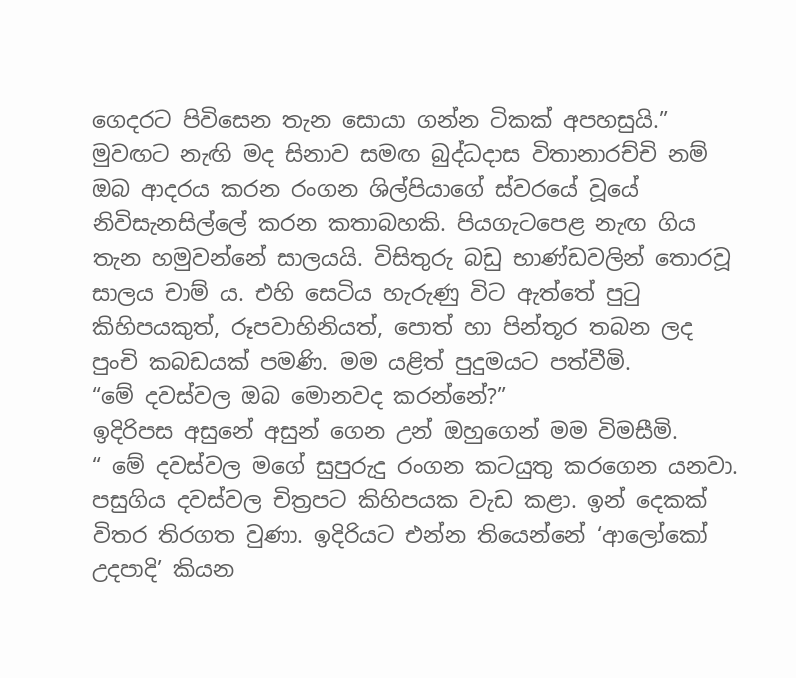ගෙදරට පිවිසෙන තැන සොයා ගන්න ටිකක් අපහසුයි.”
මුවඟට නැඟි මද සිනාව සමඟ බුද්ධදාස විතානාරච්චි නම් ඔබ ආදරය කරන රංගන ශිල්පියාගේ ස්වරයේ වූයේ නිවිසැනසිල්ලේ කරන කතාබහකි. පියගැටපෙළ නැඟ ගිය තැන හමුවන්නේ සාලයයි. විසිතුරු බඩු භාණ්ඩවලින් තොරවූ සාලය චාම් ය. එහි සෙටිය හැරුණු විට ඇත්තේ පුටු කිහිපයකුත්, රූපවාහිනියත්, පොත් හා පින්තූර තබන ලද පුංචි කබඩයක් පමණි. මම යළිත් පුදුමයට පත්වීමි.
“මේ දවස්වල ඔබ මොනවද කරන්නේ?”
ඉදිරිපස අසුනේ අසුන් ගෙන උන් ඔහුගෙන් මම විමසීමි.
“ මේ දවස්වල මගේ සුපුරුදු රංගන කටයුතු කරගෙන යනවා. පසුගිය දවස්වල චිත්‍රපට කිහිපයක වැඩ කළා. ඉන් දෙකක් විතර තිරගත වුණා. ඉදිරියට එන්න තියෙන්නේ ‘ආලෝකෝ උදපාදි’ කියන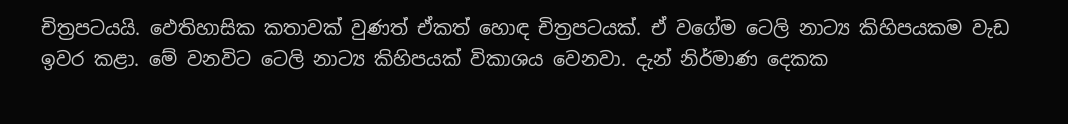චිත්‍රපටයයි. ඵෙතිහාසික කතාවක් වුණත් ඒකත් හොඳ චිත්‍රපටයක්. ඒ වගේම ටෙලි නාට්‍ය කිහිපයකම වැඩ ඉවර කළා. මේ වනවිට ටෙලි නාට්‍ය කිහිපයක් විකාශය වෙනවා. දැන් නිර්මාණ දෙකක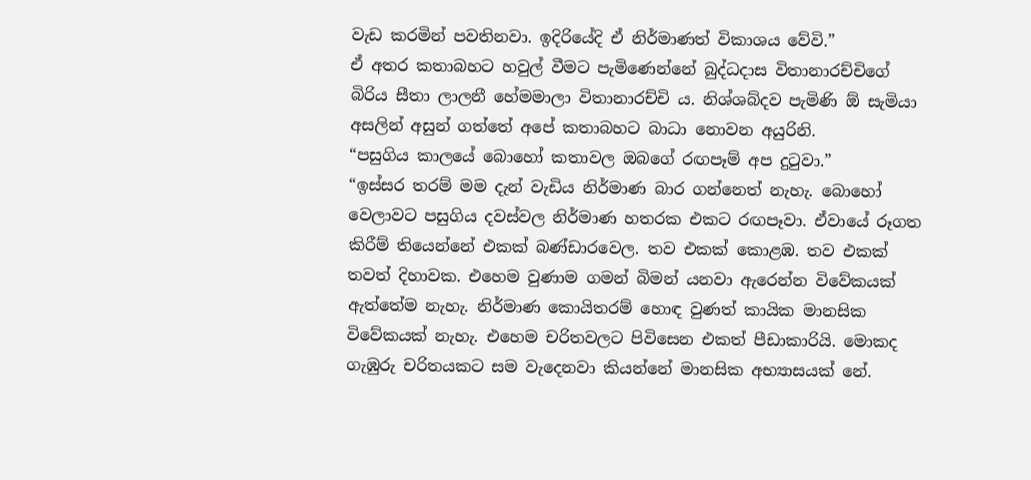වැඩ කරමින් පවතිනවා. ඉදිරියේදි ඒ නිර්මාණත් විකාශය වේවි.”
ඒ අතර කතාබහට හවුල් වීමට පැමිණෙන්නේ බුද්ධදාස විතානාරච්චිගේ බිරිය සීතා ලාලනී හේමමාලා විතානාරච්චි ය. නිශ්ශබ්දව පැමිණි ඕ සැමියා අසලින් අසුන් ගත්තේ අපේ කතාබහට බාධා නොවන අයුරිනි.
“පසුගිය කාලයේ බොහෝ කතාවල ඔබගේ රඟපෑම් අප දුටුවා.”
“ඉස්සර තරම් මම දැන් වැඩිය නිර්මාණ බාර ගන්නෙත් නැහැ. බොහෝ වෙලාවට පසුගිය දවස්වල නිර්මාණ හතරක එකට රඟපෑවා. ඒවායේ රූගත කිරීම් තියෙන්නේ එකක් බණ්ඩාරවෙල. තව එකක් කොළඹ. තව එකක් තවත් දිහාවක. එහෙම වුණාම ගමන් බිමන් යනවා ඇරෙන්න විවේකයක් ඇත්තේම නැහැ. නිර්මාණ කොයිතරම් හොඳ වුණත් කායික මානසික විවේකයක් නැහැ. එහෙම චරිතවලට පිවිසෙන එකත් පීඩාකාරියි. මොකද ගැඹුරු චරිතයකට සම වැදෙනවා කියන්නේ මානසික අභ්‍යාසයක් නේ.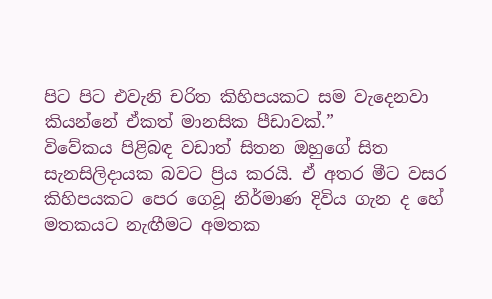පිට පිට එවැනි චරිත කිහිපයකට සම වැදෙනවා කියන්නේ ඒකත් මානසික පීඩාවක්.”
විවේකය පිළිබඳ වඩාත් සිතන ඔහුගේ සිත සැනසිලිදායක බවට ප්‍රිය කරයි. ඒ අතර මීට වසර කිහිපයකට පෙර ගෙවූ නිර්මාණ දිවිය ගැන ද හේ මතකයට නැඟීමට අමතක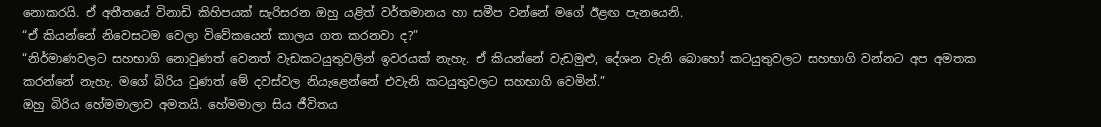නොකරයි. ඒ අතීතයේ විනාඩි කිහිපයක් සැරිසරන ඔහු යළිත් වර්තමානය හා සමීප වන්නේ මගේ ඊළඟ පැනයෙනි.
“ඒ කියන්නේ නිවෙසටම වෙලා විවේකයෙන් කාලය ගත කරනවා ද?”
“නිර්මාණවලට සහභාගි නොවුණත් වෙනත් වැඩකටයුතුවලින් ඉවරයක් නැහැ. ඒ කියන්නේ වැඩමුළු, දේශන වැනි බොහෝ කටයුතුවලට සහභාගි වන්නට අප අමතක කරන්නේ නැහැ. මගේ බිරිය වුණත් මේ දවස්වල නියැළෙන්නේ එවැනි කටයුතුවලට සහභාගි වෙමින්.”
ඔහු බිරිය හේමමාලාව අමතයි. හේමමාලා සිය ජීවිතය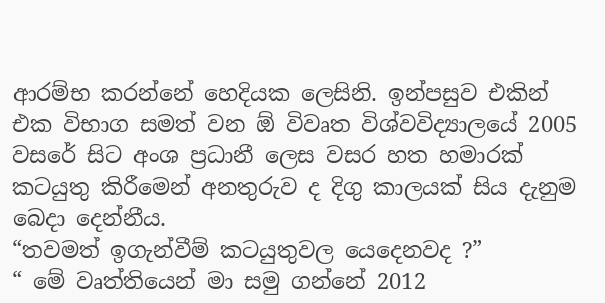ආරම්භ කරන්නේ හෙදියක ලෙසිනි. ඉන්පසුව එකින් එක විභාග සමත් වන ඕ විවෘත විශ්වවිද්‍යාලයේ 2005 වසරේ සිට අංශ ප්‍රධානී ලෙස වසර හත හමාරක් කටයුතු කිරීමෙන් අනතුරුව ද දිගු කාලයක් සිය දැනුම බෙදා දෙන්නීය.
“තවමත් ඉගැන්වීම් කටයුතුවල යෙදෙනවද ?”
“ මේ වෘත්තියෙන් මා සමු ගන්නේ 2012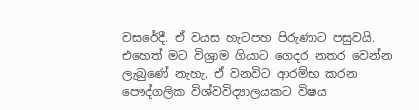වසරේදී. ඒ වයස හැටපහ පිරුණාට පසුවයි. එහෙත් මට විශ්‍රාම ගියාට ගෙදර නතර වෙන්න ලැබුණේ නැහැ. ඒ වනවිට ආරම්භ කරන පෞද්ගලික විශ්වවිද්‍යාලයකට විෂය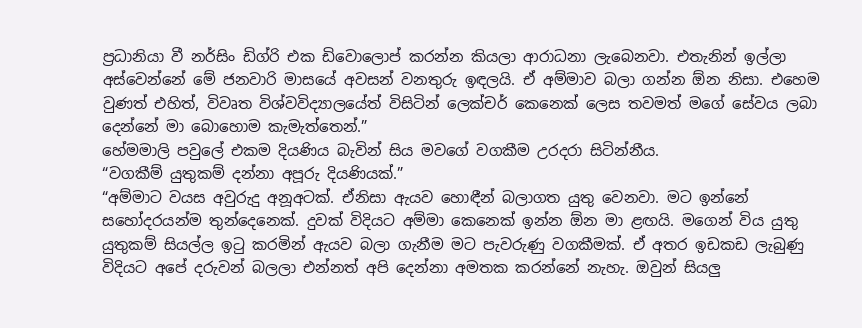ප්‍රධානියා වී නර්සිං ඩිග්රි එක ඩිවොලොප් කරන්න කියලා ආරාධනා ලැබෙනවා. එතැනින් ඉල්ලා අස්වෙන්නේ මේ ජනවාරි මාසයේ අවසන් වනතුරු ඉඳලයි. ඒ අම්මාව බලා ගන්න ඕන නිසා. එහෙම වුණත් එහිත්, විවෘත විශ්වවිද්‍යාලයේත් විසිටින් ලෙක්චර් කෙනෙක් ලෙස තවමත් මගේ සේවය ලබා දෙන්නේ මා බොහොම කැමැත්තෙන්.”
හේමමාලි පවුලේ එකම දියණිය බැවින් සිය මවගේ වගකීම උරදරා සිටින්නීය.
“වගකීම් යුතුකම් දන්නා අපූරු දියණියක්.”
“අම්මාට වයස අවුරුදු අනූඅටක්. ඒනිසා ඇයව හොඳීන් බලාගත යුතු වෙනවා. මට ඉන්නේ සහෝදරයන්ම තුන්දෙනෙක්. දුවක් විදියට අම්මා කෙනෙක් ඉන්න ඕන මා ළඟයි. මගෙන් විය යුතු යුතුකම් සියල්ල ඉටු කරමින් ඇයව බලා ගැනීම මට පැවරුණු වගකීමක්. ඒ අතර ඉඩකඩ ලැබුණු විදියට අපේ දරුවන් බලලා එන්නත් අපි දෙන්නා අමතක කරන්නේ නැහැ. ඔවුන් සියලු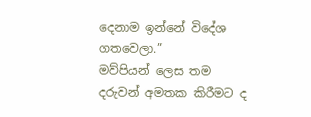දෙනාම ඉන්නේ විදේශ ගතවෙලා.”
මව්පියන් ලෙස තම දරුවන් අමතක කිරීමට ද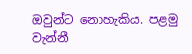ඔවුන්ට නොහැකිය. පළමු වැන්නී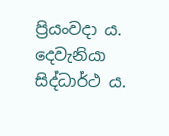ප්‍රියංවදා ය. දෙවැනියා සිද්ධාර්ථ ය.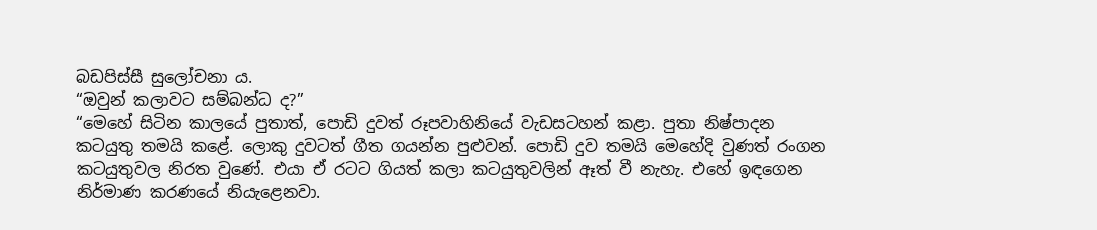බඩපිස්සී සුලෝචනා ය.
“ඔවුන් කලාවට සම්බන්ධ ද?”
“මෙහේ සිටින කාලයේ පුතාත්, පොඩි දුවත් රූපවාහිනියේ වැඩසටහන් කළා. පුතා නිෂ්පාදන කටයුතු තමයි කළේ. ලොකු දුවටත් ගීත ගයන්න පුළුවන්. පොඩි දුව තමයි මෙහේදි වුණත් රංගන කටයුතුවල නිරත වුණේ. එයා ඒ රටට ගියත් කලා කටයුතුවලින් ඈත් වී නැහැ. එහේ ඉඳගෙන නිර්මාණ කරණයේ නියැළෙනවා.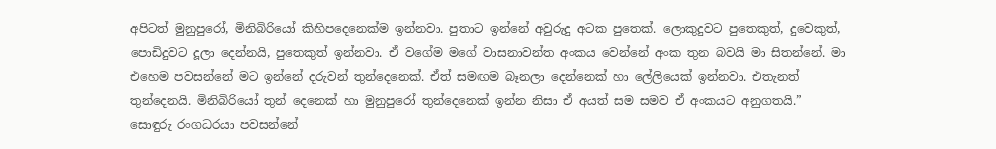අපිටත් මුනුපුරෝ, මිනිබිරියෝ කිහිපදෙනෙක්ම ඉන්නවා. පුතාට ඉන්නේ අවුරුදු අටක පුතෙක්. ලොකුදුවට පුතෙකුත්, දුවෙකුත්, පොඩිදුවට දූලා දෙන්නයි, පුතෙකුත් ඉන්නවා. ඒ වගේම මගේ වාසනාවන්ත අංකය වෙන්නේ අංක තුන බවයි මා සිතන්නේ. මා එහෙම පවසන්නේ මට ඉන්නේ දරුවන් තුන්දෙනෙක්. ඒත් සමඟම බෑනලා දෙන්නෙක් හා ලේලියෙක් ඉන්නවා. එතැනත් තුන්දෙනයි. මිනිබිරියෝ තුන් දෙනෙක් හා මුනුපුරෝ තුන්දෙනෙක් ඉන්න නිසා ඒ අයත් සම සමව ඒ අංකයට අනුගතයි.”
සොඳුරු රංගධරයා පවසන්නේ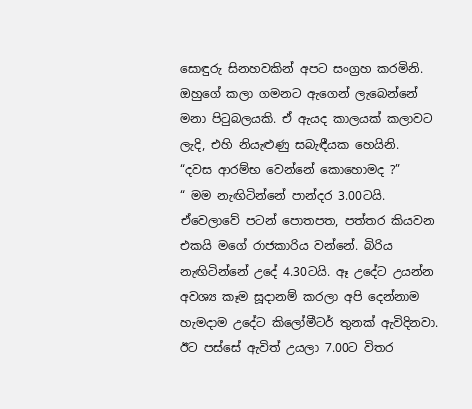සොඳුරු සිනහවකින් අපට සංග්‍රහ කරමිනි. ඔහුගේ කලා ගමනට ඇගෙන් ලැබෙන්නේ මනා පිටුබලයකි. ඒ ඇයද කාලයක් කලාවට ලැදි, එහි නියැළුණු සබැඳීයක හෙයිනි.
“දවස ආරම්භ වෙන්නේ කොහොමද ?”
“ මම නැඟිටින්නේ පාන්දර 3.00ටයි. ඒවෙලාවේ පටන් පොතපත, පත්තර කියවන එකයි මගේ රාජකාරිය වන්නේ. බිරිය නැඟිටින්නේ උදේ 4.30ටයි. ඈ උදේට උයන්න අවශ්‍ය කෑම සූදානම් කරලා අපි දෙන්නාම හැමදාම උදේට කිලෝමීටර් තුනක් ඇවිදිනවා. ඊට පස්සේ ඇවිත් උයලා 7.00ට විතර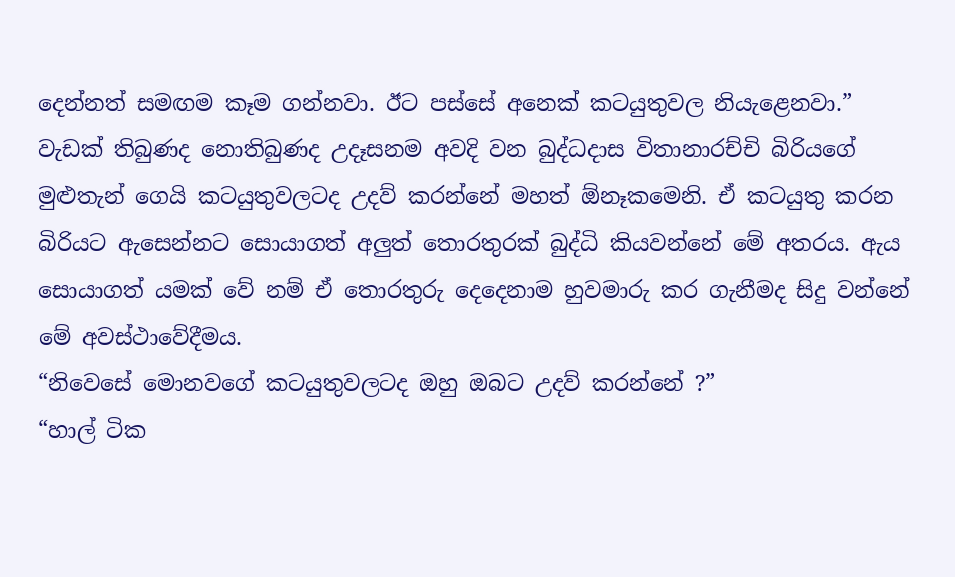දෙන්නත් සමඟම කෑම ගන්නවා. ඊට පස්සේ අනෙක් කටයුතුවල නියැළෙනවා.”
වැඩක් තිබුණද නොතිබුණද උදෑසනම අවදි වන බුද්ධදාස විතානාරච්චි බිරියගේ මුළුතැන් ගෙයි කටයුතුවලටද උදව් කරන්නේ මහත් ඕනෑකමෙනි. ඒ කටයුතු කරන බිරියට ඇසෙන්නට සොයාගත් අලුත් තොරතුරක් බුද්ධි කියවන්නේ මේ අතරය. ඇය සොයාගත් යමක් වේ නම් ඒ තොරතුරු දෙදෙනාම හුවමාරු කර ගැනීමද සිදු වන්නේ මේ අවස්ථාවේදීමය.
“නිවෙසේ මොනවගේ කටයුතුවලටද ඔහු ඔබට උදව් කරන්නේ ?”
“හාල් ටික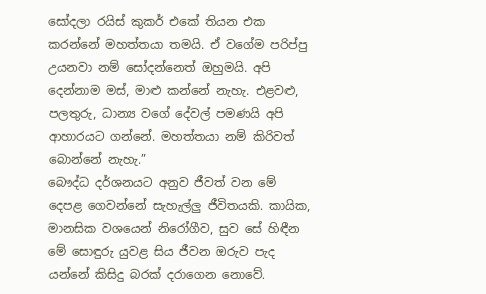සෝදලා රයිස් කුකර් එකේ තියන එක කරන්නේ මහත්තයා තමයි. ඒ වගේම පරිප්පු උයනවා නම් සෝදන්නෙත් ඔහුමයි. අපි දෙන්නාම මස්, මාළු කන්නේ නැහැ. එළවළු, පලතුරු, ධාන්‍ය වගේ දේවල් පමණයි අපි ආහාරයට ගන්නේ. මහත්තයා නම් කිරිවත් බොන්නේ නැහැ.”
බෞද්ධ දර්ශනයට අනුව ජීවත් වන මේ දෙපළ ගෙවන්නේ සැහැල්ලු ජීවිතයකි. කායික, මානසික වශයෙන් නිරෝගීව, සුව සේ හිඳීන මේ සොඳුරු යුවළ සිය ජීවන ඔරුව පැද යන්නේ කිසිදු බරක් දරාගෙන නොවේ.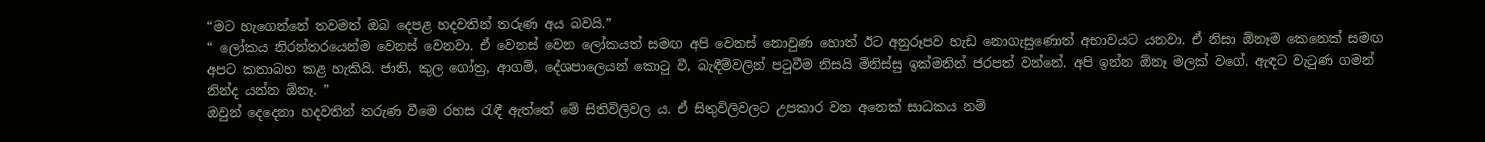“මට හැගෙන්නේ තවමත් ඔබ දෙපළ හදවතින් තරුණ අය බවයි.”
“ ලෝකය නිරන්තරයෙන්ම වෙනස් වෙනවා. ඒ වෙනස් වෙන ලෝකයත් සමඟ අපි වෙනස් නොවුණ හොත් ඊට අනුරූපව හැඩ නොගැසුණොත් අභාවයට යනවා. ඒ නිසා ඕනෑම කෙනෙක් සමඟ අපට කතාබහ කළ හැකියි. ජාති, කුල ගෝත්‍ර, ආගම්, දේශපාලෙයන් කොටු වී, බැඳීම්වලින් පටුවීම නිසයි මිනිස්සු ඉක්මනින් ජරපත් වන්නේ. අපි ඉන්න ඕනෑ මලක් වගේ. ඇඳට වැටුණ ගමන් නින්ද යන්න ඕනෑ. ”
ඔවුන් දෙදෙනා හදවතින් තරුණ වීමෙ රහස රැඳී ඇත්තේ මේ සිතිවිලිවල ය. ඒ සිතුවිලිවලට උපකාර වන අනෙක් සාධකය නම්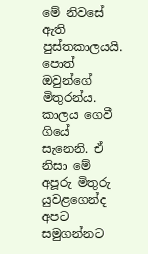මේ නිවසේ ඇති පුස්තකාලයයි. පොත් ඔවුන්ගේ මිතුරන්ය.
කාලය ගෙවී ගියේ සැනෙනි. ඒ නිසා මේ අපූරු මිතුරු යුවළගෙන්ද අපට සමුගන්නට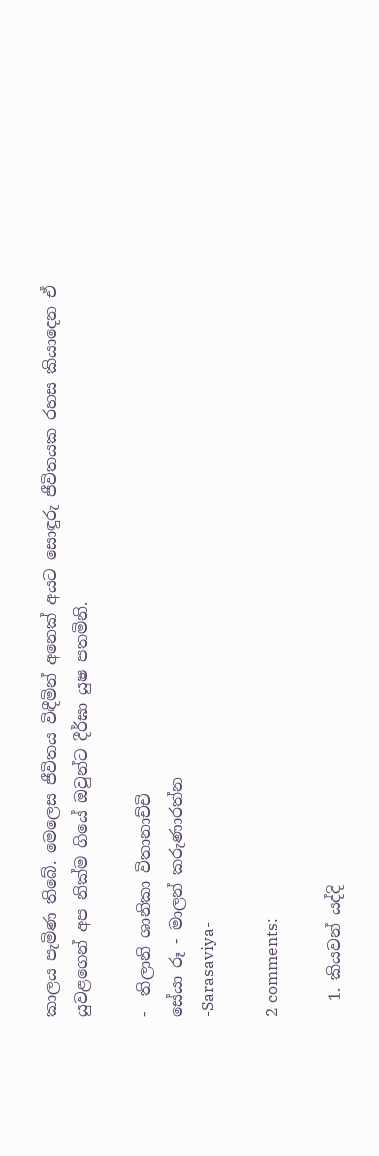කාලය පැමිණ තිබේ. මෙලෙස ජීවිතය විඳීමින් අනෙක් අයට සොඳුරු ජීවිතයක රහස කියාදෙන ඒ යුවළගෙන් අප නික්ම ගියේ ඔවුන්ට දීර්ඝා යුෂ පතමිනි.

-  තිලානි ශානිකා විතානාච්චි
සේයා රූ - මාලන් කරුණාරත්න
-Sarasaviya-

2 comments:

  1. කියවන් යද්දි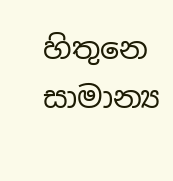හිතුනෙ සාමාන්‍ය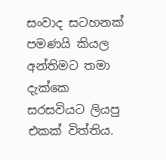සංවාද සටහනක් පමණයි කියල අන්තිමට තමා දැක්කෙ සරසවියට ලියපු එකක් විත්තිය.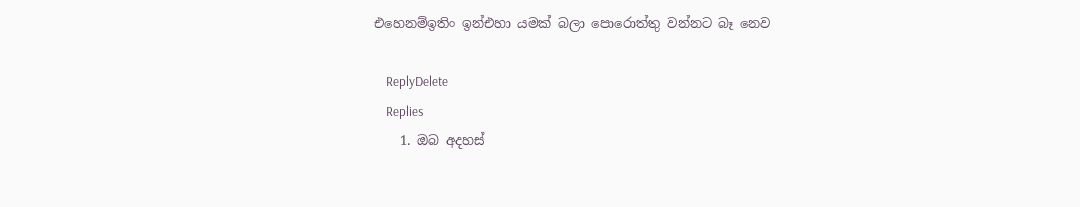එහෙනම්ඉතිං ඉන්එහා යමක් බලා පොරොත්තු වන්නට බෑ නෙව

    ReplyDelete
    Replies
    1. ඔබ අදහස්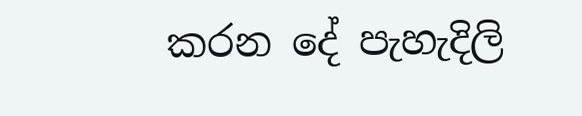කරන දේ පැහැදිලි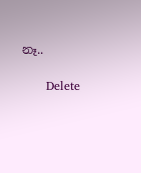නෑ..

      Delete